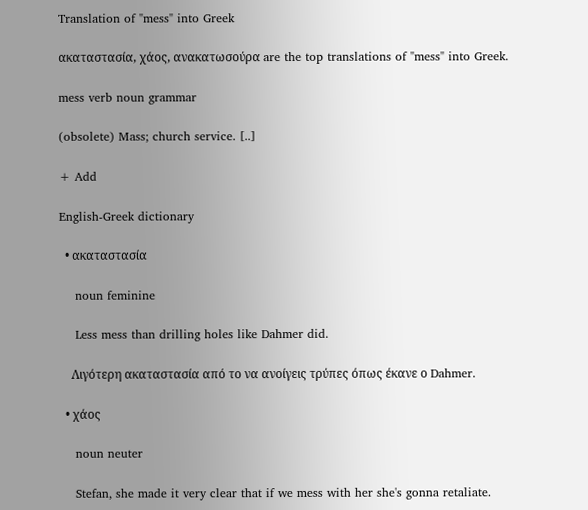Translation of "mess" into Greek

ακαταστασία, χάος, ανακατωσούρα are the top translations of "mess" into Greek.

mess verb noun grammar

(obsolete) Mass; church service. [..]

+ Add

English-Greek dictionary

  • ακαταστασία

    noun feminine

    Less mess than drilling holes like Dahmer did.

    Λιγότερη ακαταστασία από το να ανοίγεις τρύπες όπως έκανε ο Dahmer.

  • χάος

    noun neuter

    Stefan, she made it very clear that if we mess with her she's gonna retaliate.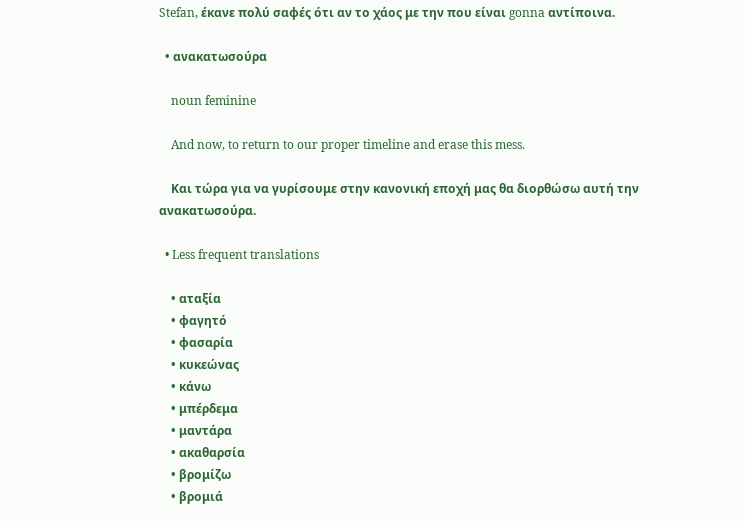Stefan, έκανε πολύ σαφές ότι αν το χάος με την που είναι gonna αντίποινα.

  • ανακατωσούρα

    noun feminine

    And now, to return to our proper timeline and erase this mess.

    Και τώρα για να γυρίσουμε στην κανονική εποχή μας θα διορθώσω αυτή την ανακατωσούρα.

  • Less frequent translations

    • αταξία
    • φαγητό
    • φασαρία
    • κυκεώνας
    • κάνω
    • μπέρδεμα
    • μαντάρα
    • ακαθαρσία
    • βρομίζω
    • βρομιά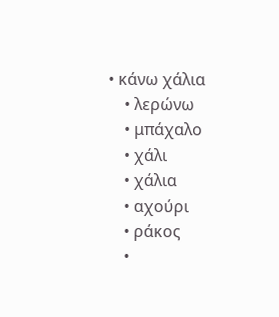• κάνω χάλια
    • λερώνω
    • μπάχαλο
    • χάλι
    • χάλια
    • αχούρι
    • ράκος
    •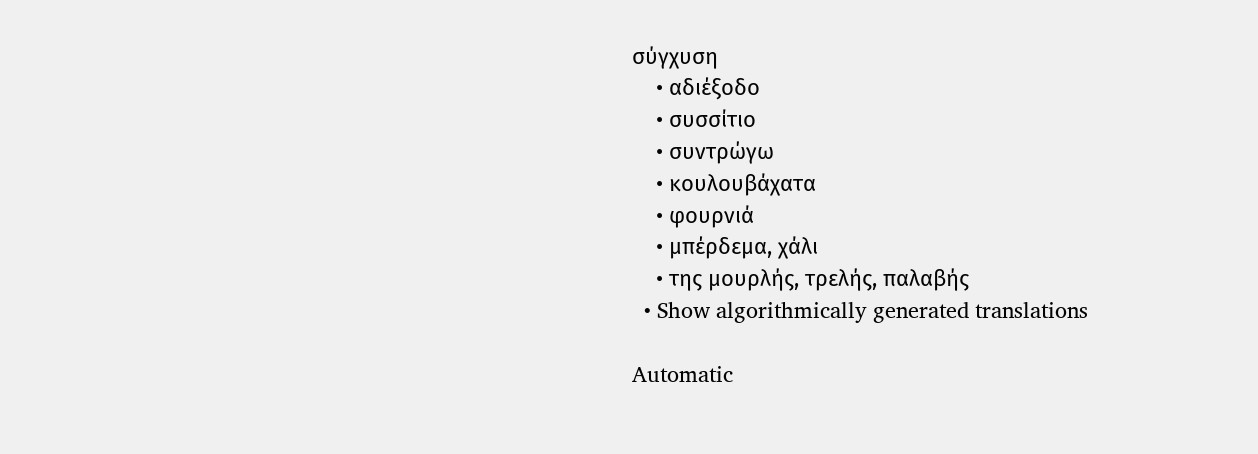σύγχυση
    • αδιέξοδο
    • συσσίτιο
    • συντρώγω
    • κουλουβάχατα
    • φουρνιά
    • μπέρδεμα, χάλι
    • της μουρλής, τρελής, παλαβής
  • Show algorithmically generated translations

Automatic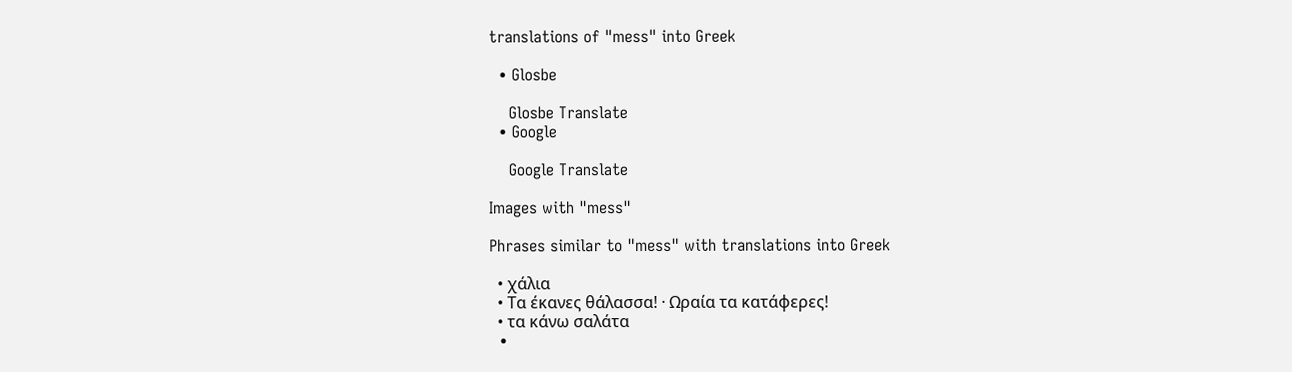translations of "mess" into Greek

  • Glosbe

    Glosbe Translate
  • Google

    Google Translate

Images with "mess"

Phrases similar to "mess" with translations into Greek

  • χάλια
  • Τα έκανες θάλασσα! · Ωραία τα κατάφερες!
  • τα κάνω σαλάτα
  •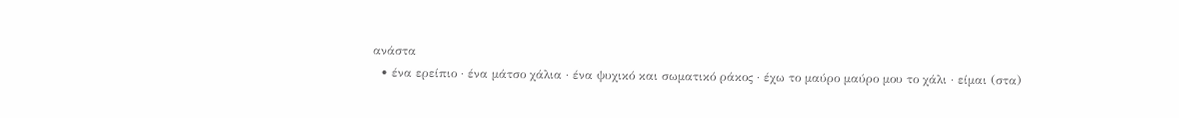ανάστα
  • ένα ερείπιο · ένα μάτσο χάλια · ένα ψυχικό και σωματικό ράκος · έχω το μαύρο μαύρο μου το χάλι · είμαι (στα)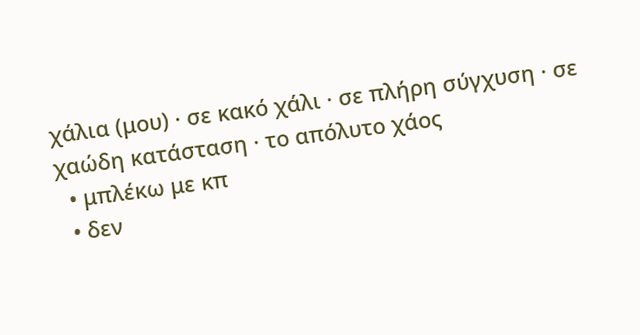χάλια (μου) · σε κακό χάλι · σε πλήρη σύγχυση · σε χαώδη κατάσταση · το απόλυτο χάος
  • μπλέκω με κπ
  • δεν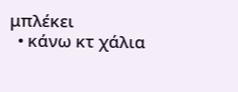μπλέκει
  • κάνω κτ χάλια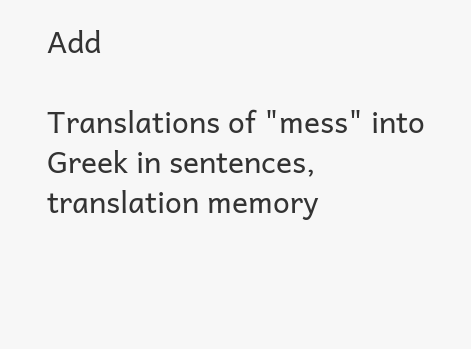Add

Translations of "mess" into Greek in sentences, translation memory